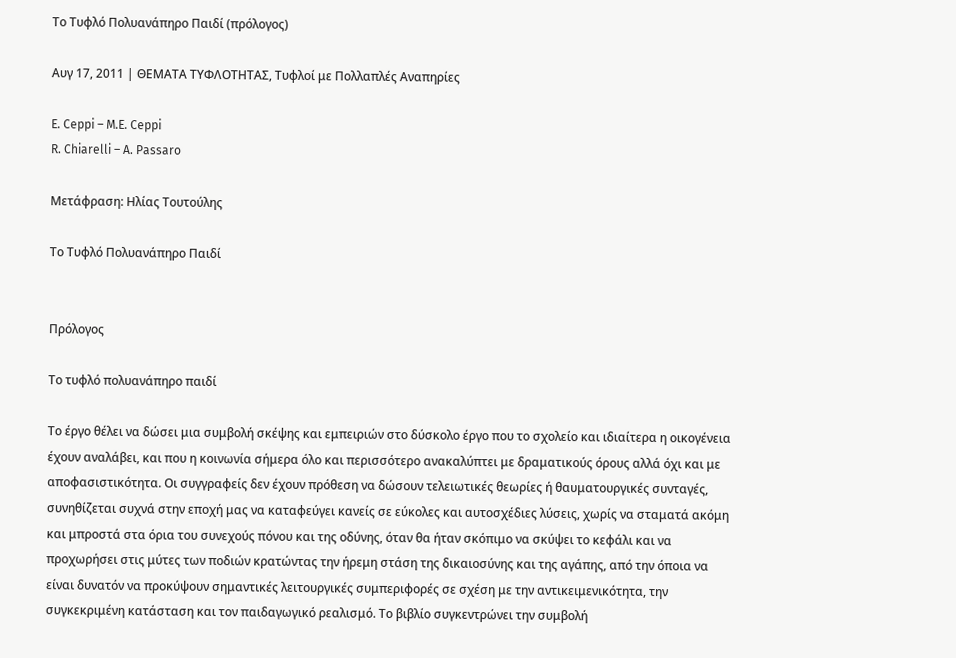Tο Τυφλό Πολυανάπηρο Παιδί (πρόλογος)

Αυγ 17, 2011 | ΘΕΜΑΤΑ ΤΥΦΛΟΤΗΤΑΣ, Τυφλοί με Πολλαπλές Αναπηρίες

E. Ceppi – M.E. Ceppi
R. Chiarelli – A. Passaro

Μετάφραση: Ηλίας Τουτούλης

Tο Τυφλό Πολυανάπηρο Παιδί


Πρόλογος

Το τυφλό πολυανάπηρο παιδί

Το έργο θέλει να δώσει μια συμβολή σκέψης και εμπειριών στο δύσκολο έργο που το σχολείο και ιδιαίτερα η οικογένεια έχουν αναλάβει, και που η κοινωνία σήμερα όλο και περισσότερο ανακαλύπτει με δραματικούς όρους αλλά όχι και με αποφασιστικότητα. Οι συγγραφείς δεν έχουν πρόθεση να δώσουν τελειωτικές θεωρίες ή θαυματουργικές συνταγές, συνηθίζεται συχνά στην εποχή μας να καταφεύγει κανείς σε εύκολες και αυτοσχέδιες λύσεις, χωρίς να σταματά ακόμη και μπροστά στα όρια του συνεχούς πόνου και της οδύνης, όταν θα ήταν σκόπιμο να σκύψει το κεφάλι και να προχωρήσει στις μύτες των ποδιών κρατώντας την ήρεμη στάση της δικαιοσύνης και της αγάπης, από την όποια να είναι δυνατόν να προκύψουν σημαντικές λειτουργικές συμπεριφορές σε σχέση με την αντικειμενικότητα, την συγκεκριμένη κατάσταση και τον παιδαγωγικό ρεαλισμό. Το βιβλίο συγκεντρώνει την συμβολή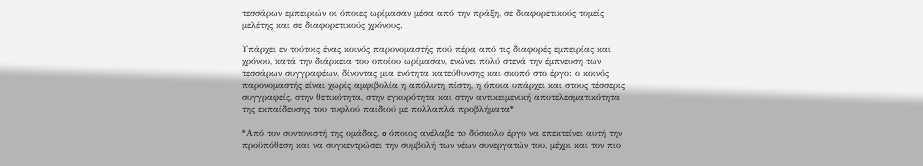τεσσάρων εμπειριών οι όποιες ωρίμασαν μέσα από την πράξη, σε διαφορετικούς τομείς μελέτης και σε διαφορετικούς χρόνους.

Υπάρχει εν τούτοις ένας κοινός παρονομαστής πού πέρα από τις διαφορές εμπειρίας και χρόνου, κατά την διάρκεια του οποίου ωρίμασαν, ενώνει πολύ στενά την έμπνευση των τεσσάρων συγγραφέων, δίνοντας μια ενότητα κατεύθυνσης και σκοπό στο έργο: ο κοινός παρονομαστής είναι χωρίς αμφιβολία η απόλυτη πίστη, η όποια υπάρχει και στους τέσσερις συγγραφείς, στην θετικότητα, στην εγκυρότητα και στην αντικειμενική αποτελεσματικότητα της εκπαίδευσης του τυφλού παιδιού με πολλαπλά προβλήματα*

*Από τον συντονιστή της ομάδας, o όποιος ανέλαβε τo δύσκολο έργο να επεκτείνει αυτή την προϋπόθεση και να συγκεντρώσει την συμβολή των νέων συνεργατών του, μέχρι και τον πιο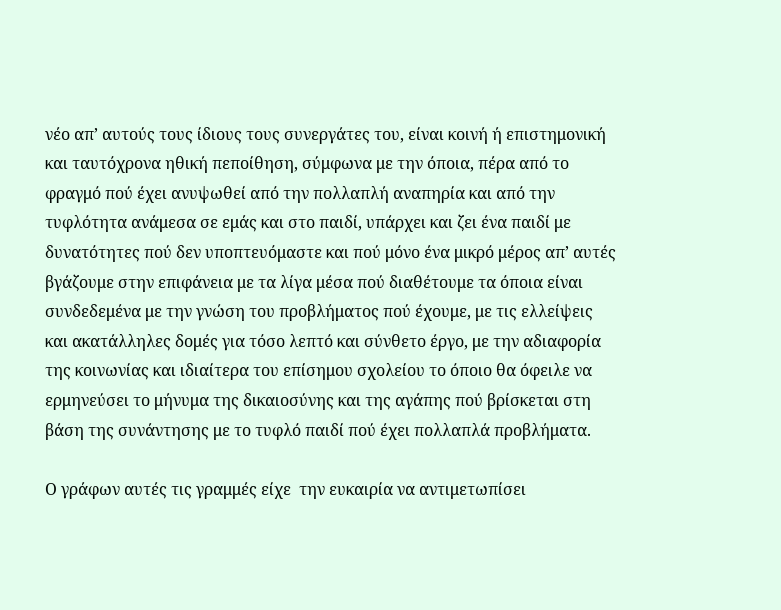νέο απ’ αυτούς τους ίδιους τους συνεργάτες του, είναι κοινή ή επιστημονική και ταυτόχρονα ηθική πεποίθηση, σύμφωνα με την όποια, πέρα από το φραγμό πού έχει ανυψωθεί από την πολλαπλή αναπηρία και από την τυφλότητα ανάμεσα σε εμάς και στο παιδί, υπάρχει και ζει ένα παιδί με δυνατότητες πού δεν υποπτευόμαστε και πού μόνο ένα μικρό μέρος απ’ αυτές βγάζουμε στην επιφάνεια με τα λίγα μέσα πού διαθέτουμε τα όποια είναι συνδεδεμένα με την γνώση του προβλήματος πού έχουμε, με τις ελλείψεις και ακατάλληλες δομές για τόσο λεπτό και σύνθετο έργο, με την αδιαφορία της κοινωνίας και ιδιαίτερα του επίσημου σχολείου το όποιο θα όφειλε να ερμηνεύσει το μήνυμα της δικαιοσύνης και της αγάπης πού βρίσκεται στη βάση της συνάντησης με το τυφλό παιδί πού έχει πολλαπλά προβλήματα.

Ο γράφων αυτές τις γραμμές είχε  την ευκαιρία να αντιμετωπίσει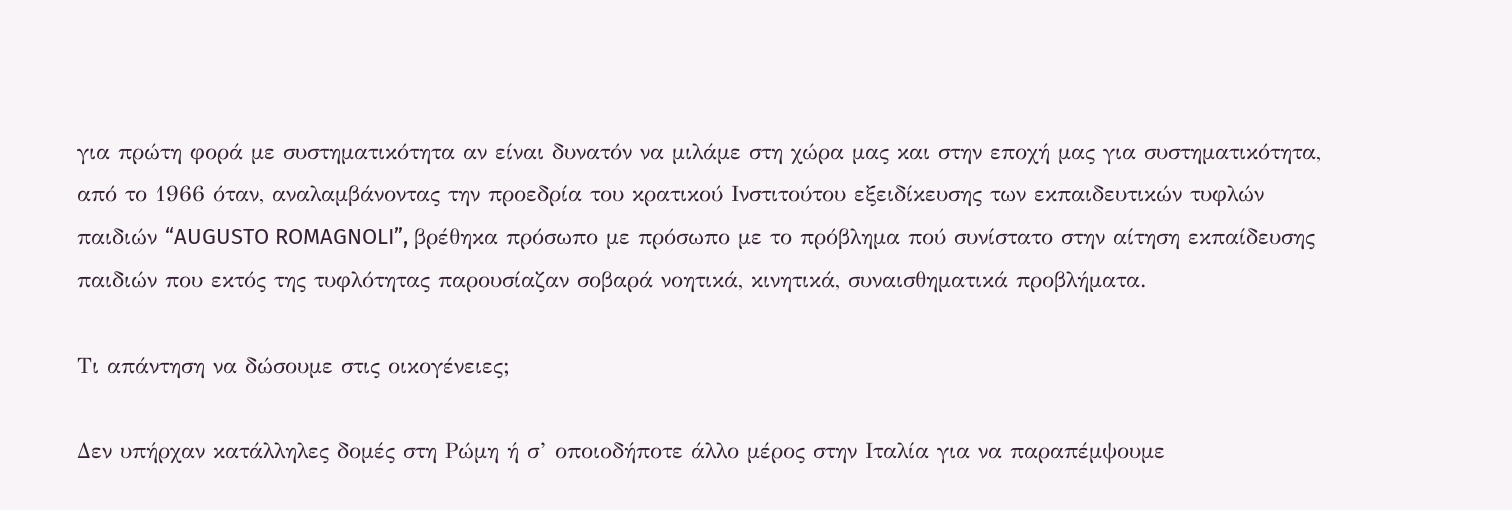για πρώτη φορά με συστηματικότητα αν είναι δυνατόν να μιλάμε στη χώρα μας και στην εποχή μας για συστηματικότητα, από το 1966 όταν, αναλαμβάνοντας την προεδρία του κρατικού Ινστιτούτου εξειδίκευσης των εκπαιδευτικών τυφλών παιδιών “AUGUSTO ROMAGNOLI”, βρέθηκα πρόσωπο με πρόσωπο με το πρόβλημα πού συνίστατο στην αίτηση εκπαίδευσης παιδιών που εκτός της τυφλότητας παρουσίαζαν σοβαρά νοητικά, κινητικά, συναισθηματικά προβλήματα.

Τι απάντηση να δώσουμε στις οικογένειες;

Δεν υπήρχαν κατάλληλες δομές στη Ρώμη ή σ’ οποιοδήποτε άλλο μέρος στην Ιταλία για να παραπέμψουμε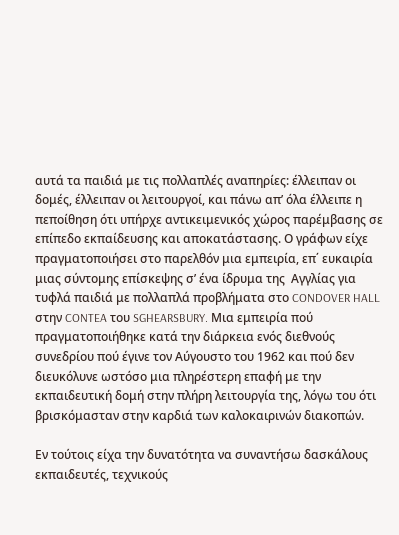αυτά τα παιδιά με τις πολλαπλές αναπηρίες: έλλειπαν οι δομές, έλλειπαν οι λειτουργοί, και πάνω απ’ όλα έλλειπε η πεποίθηση ότι υπήρχε αντικειμενικός χώρος παρέμβασης σε επίπεδο εκπαίδευσης και αποκατάστασης. Ο γράφων είχε πραγματοποιήσει στο παρελθόν μια εμπειρία, επ΄ ευκαιρία μιας σύντομης επίσκεψης σ’ ένα ίδρυμα της  Αγγλίας για τυφλά παιδιά με πολλαπλά προβλήματα στο CONDOVER HALL στην CONTEA του SGHEARSBURY. Μια εμπειρία πού πραγματοποιήθηκε κατά την διάρκεια ενός διεθνούς συνεδρίου πού έγινε τον Αύγουστο του 1962 και πού δεν διευκόλυνε ωστόσο μια πληρέστερη επαφή με την εκπαιδευτική δομή στην πλήρη λειτουργία της, λόγω του ότι βρισκόμασταν στην καρδιά των καλοκαιρινών διακοπών.

Εν τούτοις είχα την δυνατότητα να συναντήσω δασκάλους εκπαιδευτές, τεχνικούς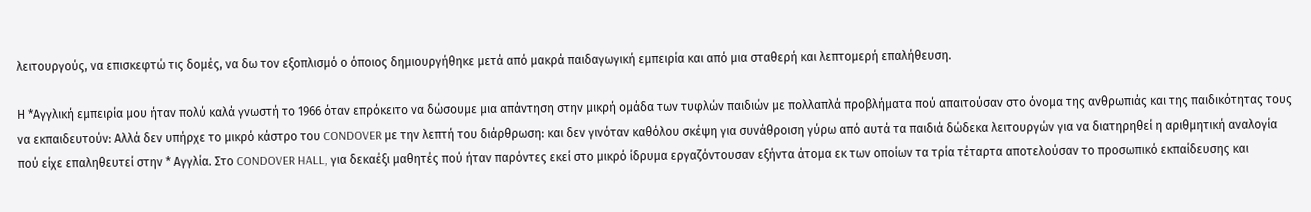λειτουργούς, να επισκεφτώ τις δομές, να δω τον εξοπλισμό ο όποιος δημιουργήθηκε μετά από μακρά παιδαγωγική εμπειρία και από μια σταθερή και λεπτομερή επαλήθευση.

Η *Αγγλική εμπειρία μου ήταν πολύ καλά γνωστή το 1966 όταν επρόκειτο να δώσουμε μια απάντηση στην μικρή ομάδα των τυφλών παιδιών με πολλαπλά προβλήματα πού απαιτούσαν στο όνομα της ανθρωπιάς και της παιδικότητας τους να εκπαιδευτούν: Αλλά δεν υπήρχε το μικρό κάστρο του CONDOVER με την λεπτή του διάρθρωση: και δεν γινόταν καθόλου σκέψη για συνάθροιση γύρω από αυτά τα παιδιά δώδεκα λειτουργών για να διατηρηθεί η αριθμητική αναλογία πού είχε επαληθευτεί στην * Αγγλία. Στο CONDOVER HALL, για δεκαέξι μαθητές πού ήταν παρόντες εκεί στο μικρό ίδρυμα εργαζόντουσαν εξήντα άτομα εκ των οποίων τα τρία τέταρτα αποτελούσαν το προσωπικό εκπαίδευσης και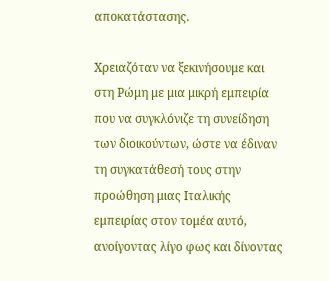αποκατάστασης.

Χρειαζόταν να ξεκινήσουμε και στη Ρώμη με μια μικρή εμπειρία που να συγκλόνιζε τη συνείδηση των διοικούντων, ώστε να έδιναν τη συγκατάθεσή τους στην προώθηση μιας Ιταλικής εμπειρίας στον τομέα αυτό, ανοίγοντας λίγο φως και δίνοντας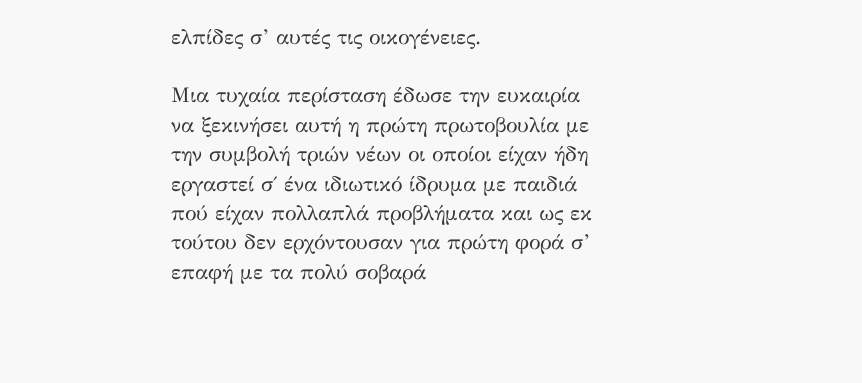ελπίδες σ’ αυτές τις οικογένειες.

Μια τυχαία περίσταση έδωσε την ευκαιρία να ξεκινήσει αυτή η πρώτη πρωτοβουλία με την συμβολή τριών νέων οι οποίοι είχαν ήδη εργαστεί σ΄ ένα ιδιωτικό ίδρυμα με παιδιά πού είχαν πολλαπλά προβλήματα και ως εκ τούτου δεν ερχόντουσαν για πρώτη φορά σ’ επαφή με τα πολύ σοβαρά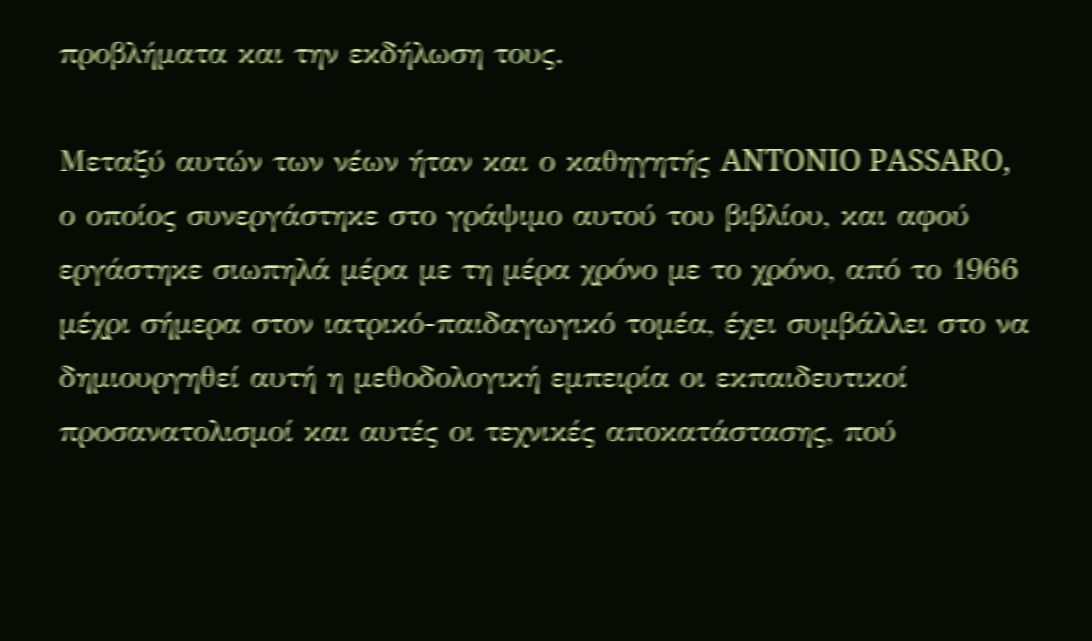προβλήματα και την εκδήλωση τους.

Μεταξύ αυτών των νέων ήταν και ο καθηγητής ANTONIO PASSARO, ο οποίος συνεργάστηκε στο γράψιμο αυτού του βιβλίου, και αφού εργάστηκε σιωπηλά μέρα με τη μέρα χρόνο με το χρόνο, από το 1966 μέχρι σήμερα στον ιατρικό-παιδαγωγικό τομέα, έχει συμβάλλει στο να δημιουργηθεί αυτή η μεθοδολογική εμπειρία οι εκπαιδευτικοί προσανατολισμοί και αυτές οι τεχνικές αποκατάστασης, πού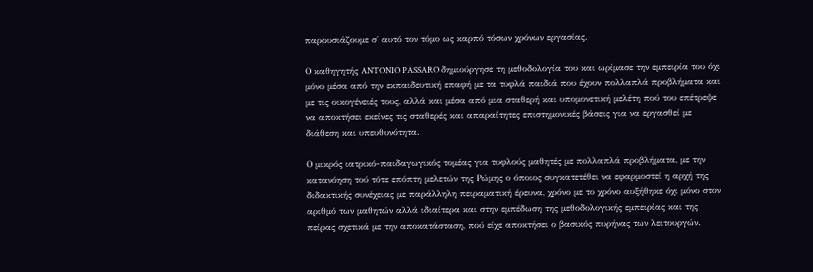παρουσιάζουμε σ΄ αυτό τον τόμο ως καρπό τόσων χρόνων εργασίας.

Ο καθηγητής ANTONIO PASSARO δημιούργησε τη μεθοδολογία του και ωρίμασε την εμπειρία του όχι μόνο μέσα από την εκπαιδευτική επαφή με τα τυφλά παιδιά που έχουν πολλαπλά προβλήματα και με τις οικογένειές τους, αλλά και μέσα από μια σταθερή και υπομονετική μελέτη πού του επέτρεψε να αποκτήσει εκείνες τις σταθερές και απαραίτητες επιστημονικές βάσεις για να εργασθεί με διάθεση και υπευθυνότητα.

Ο μικρός ιατρικό-παιδαγωγικός τομέας για τυφλούς μαθητές με πολλαπλά προβλήματα, με την κατανόηση τού τότε επόπτη μελετών της Ρώμης ο όποιος συγκατετέθει να εφαρμοστεί η αρχή της διδακτικής συνέχειας με παράλληλη πειραματική έρευνα, χρόνο με το χρόνο αυξήθηκε όχι μόνο στον αριθμό των μαθητών αλλά ιδιαίτερα και στην εμπέδωση της μεθοδολογικής εμπειρίας και της πείρας σχετικά με την αποκατάσταση, πού είχε αποκτήσει ο βασικός πυρήνας των λειτουργών.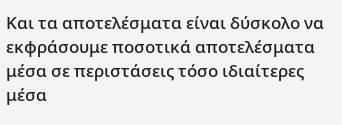Και τα αποτελέσματα είναι δύσκολο να εκφράσουμε ποσοτικά αποτελέσματα μέσα σε περιστάσεις τόσο ιδιαίτερες μέσα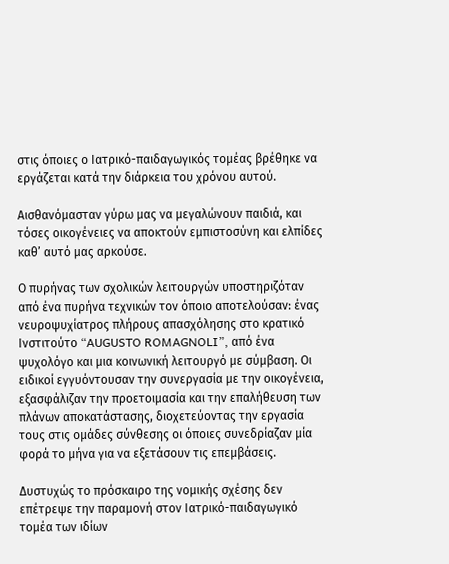στις όποιες ο Ιατρικό-παιδαγωγικός τομέας βρέθηκε να εργάζεται κατά την διάρκεια του χρόνου αυτού.

Αισθανόμασταν γύρω μας να μεγαλώνουν παιδιά, και τόσες οικογένειες να αποκτούν εμπιστοσύνη και ελπίδες καθ’ αυτό μας αρκούσε.

Ο πυρήνας των σχολικών λειτουργών υποστηριζόταν από ένα πυρήνα τεχνικών τον όποιο αποτελούσαν: ένας νευροψυχίατρος πλήρους απασχόλησης στο κρατικό Ινστιτούτο “AUGUSTO ROMAGNOLI”, από ένα ψυχολόγο και μια κοινωνική λειτουργό με σύμβαση. Οι ειδικοί εγγυόντουσαν την συνεργασία με την οικογένεια, εξασφάλιζαν την προετοιμασία και την επαλήθευση των πλάνων αποκατάστασης, διοχετεύοντας την εργασία τους στις ομάδες σύνθεσης οι όποιες συνεδρίαζαν μία φορά το μήνα για να εξετάσουν τις επεμβάσεις.

Δυστυχώς το πρόσκαιρο της νομικής σχέσης δεν επέτρεψε την παραμονή στον Ιατρικό-παιδαγωγικό τομέα των ιδίων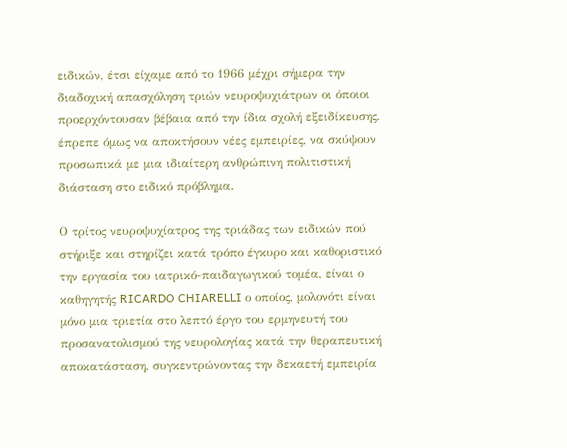ειδικών, έτσι είχαμε από το 1966 μέχρι σήμερα την διαδοχική απασχόληση τριών νευροψυχιάτρων οι όποιοι προερχόντουσαν βέβαια από την ίδια σχολή εξειδίκευσης, έπρεπε όμως να αποκτήσουν νέες εμπειρίες, να σκύψουν προσωπικά με μια ιδιαίτερη ανθρώπινη πολιτιστική διάσταση στο ειδικό πρόβλημα.

Ο τρίτος νευροψυχίατρος της τριάδας των ειδικών πού στήριξε και στηρίζει κατά τρόπο έγκυρο και καθοριστικό την εργασία του ιατρικό-παιδαγωγικού τομέα, είναι ο καθηγητής RICARDO CHIARELLI ο οποίος, μολονότι είναι μόνο μια τριετία στο λεπτό έργο του ερμηνευτή του προσανατολισμού της νευρολογίας κατά την θεραπευτική αποκατάσταση, συγκεντρώνοντας την δεκαετή εμπειρία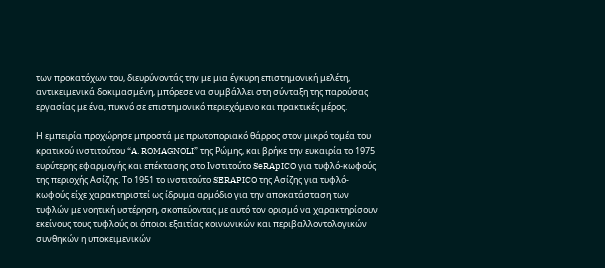των προκατόχων του, διευρύνοντάς την με μια έγκυρη επιστημονική μελέτη, αντικειμενικά δοκιμασμένη, μπόρεσε να συμβάλλει στη σύνταξη της παρούσας εργασίας με ένα, πυκνό σε επιστημονικό περιεχόμενο και πρακτικές μέρος.

Η εμπειρία προχώρησε μπροστά με πρωτοποριακό θάρρος στον μικρό τομέα του κρατικού ινστιτούτου “A. ROMAGNOLI” της Ρώμης, και βρήκε την ευκαιρία το 1975 ευρύτερης εφαρμογής και επέκτασης στο Ινστιτούτο SeRApICO για τυφλό-κωφούς της περιοχής Ασίζης. Το 1951 το ινστιτούτο SERAPICO της Ασίζης για τυφλό-κωφούς είχε χαρακτηριστεί ως ίδρυμα αρμόδιο για την αποκατάσταση των τυφλών με νοητική υστέρηση, σκοπεύοντας με αυτό τον ορισμό να χαρακτηρίσουν εκείνους τους τυφλούς οι όποιοι εξαιτίας κοινωνικών και περιβαλλοντολογικών συνθηκών η υποκειμενικών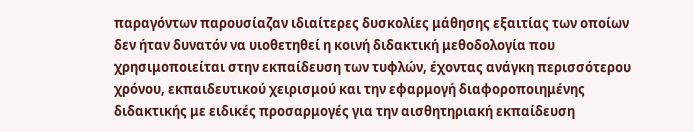παραγόντων παρουσίαζαν ιδιαίτερες δυσκολίες μάθησης εξαιτίας των οποίων δεν ήταν δυνατόν να υιοθετηθεί η κοινή διδακτική μεθοδολογία που χρησιμοποιείται στην εκπαίδευση των τυφλών, έχοντας ανάγκη περισσότερου χρόνου, εκπαιδευτικού χειρισμού και την εφαρμογή διαφοροποιημένης διδακτικής με ειδικές προσαρμογές για την αισθητηριακή εκπαίδευση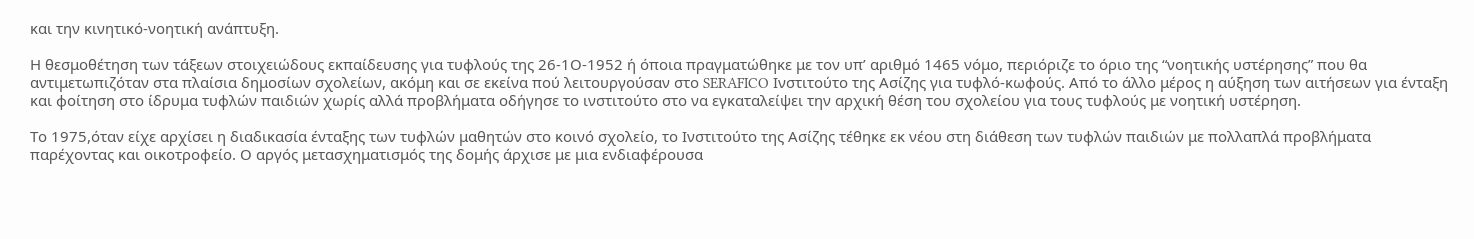και την κινητικό-νοητική ανάπτυξη.

Η θεσμοθέτηση των τάξεων στοιχειώδους εκπαίδευσης για τυφλούς της 26-1Ο-1952 ή όποια πραγματώθηκε με τον υπ’ αριθμό 1465 νόμο, περιόριζε το όριο της “νοητικής υστέρησης” που θα αντιμετωπιζόταν στα πλαίσια δημοσίων σχολείων, ακόμη και σε εκείνα πού λειτουργούσαν στο SERAFICO Ινστιτούτο της Ασίζης για τυφλό-κωφούς. Από το άλλο μέρος η αύξηση των αιτήσεων για ένταξη και φοίτηση στο ίδρυμα τυφλών παιδιών χωρίς αλλά προβλήματα οδήγησε το ινστιτούτο στο να εγκαταλείψει την αρχική θέση του σχολείου για τους τυφλούς με νοητική υστέρηση.

Το 1975,όταν είχε αρχίσει η διαδικασία ένταξης των τυφλών μαθητών στο κοινό σχολείο, το Ινστιτούτο της Ασίζης τέθηκε εκ νέου στη διάθεση των τυφλών παιδιών με πολλαπλά προβλήματα παρέχοντας και οικοτροφείο. Ο αργός μετασχηματισμός της δομής άρχισε με μια ενδιαφέρουσα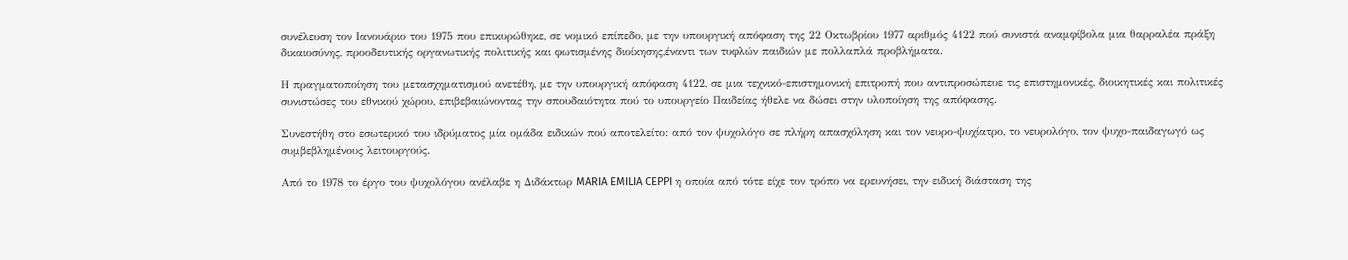συνέλευση τον Ιανουάριο του 1975 που επικυρώθηκε, σε νομικό επίπεδο, με την υπουργική απόφαση της 22 Οκτωβρίου 1977 αριθμός 4122 πού συνιστά αναμφίβολα μια θαρραλέα πράξη δικαιοσύνης, προοδευτικής οργανωτικής πολιτικής και φωτισμένης διοίκησης,έναντι των τυφλών παιδιών με πολλαπλά προβλήματα.

Η πραγματοποίηση του μετασχηματισμού ανετέθη, με την υπουργική απόφαση 4122, σε μια τεχνικό-επιστημονική επιτροπή που αντιπροσώπευε τις επιστημονικές, διοικητικές και πολιτικές συνιστώσες του εθνικού χώρου, επιβεβαιώνοντας την σπουδαιότητα πού το υπουργείο Παιδείας ήθελε να δώσει στην υλοποίηση της απόφασης.

Συνεστήθη στο εσωτερικό του ιδρύματος μία ομάδα ειδικών πού αποτελείτο: από τον ψυχολόγο σε πλήρη απασχόληση και τον νευρο-ψυχίατρο, το νευρολόγο, τον ψυχο-παιδαγωγό ως συμβεβλημένους λειτουργούς.

Από το 1978 το έργο του ψυχολόγου ανέλαβε η Διδάκτωρ MARIA EMILIA CEPPI η οποία από τότε είχε τον τρόπο να ερευνήσει, την ειδική διάσταση της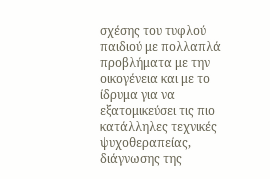σχέσης του τυφλού παιδιού με πολλαπλά προβλήματα με την οικογένεια και με το ίδρυμα για να εξατομικεύσει τις πιο κατάλληλες τεχνικές ψυχοθεραπείας, διάγνωσης της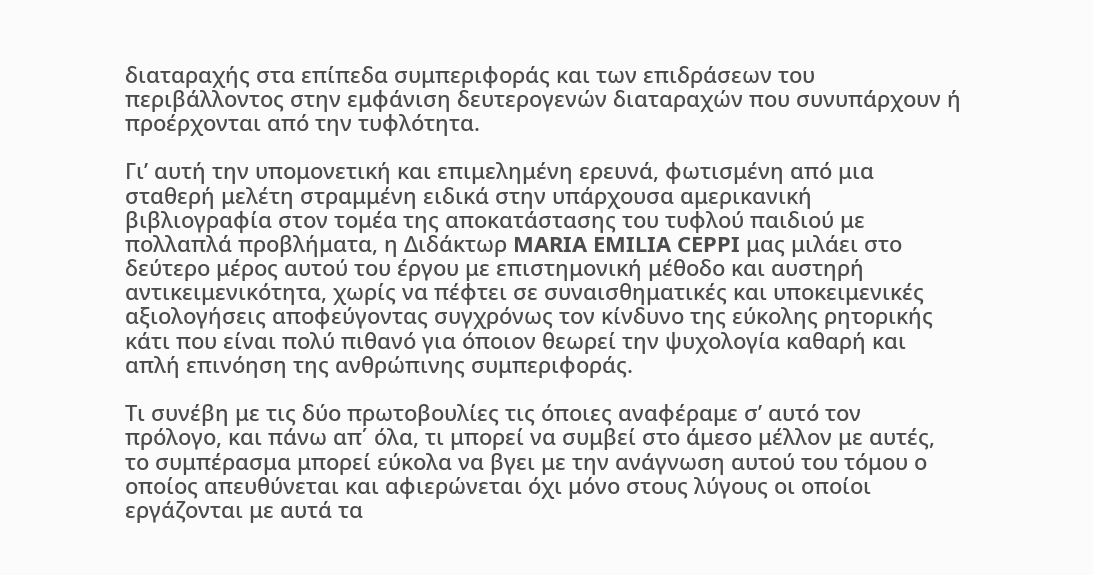διαταραχής στα επίπεδα συμπεριφοράς και των επιδράσεων του περιβάλλοντος στην εμφάνιση δευτερογενών διαταραχών που συνυπάρχουν ή προέρχονται από την τυφλότητα.

Γι’ αυτή την υπομονετική και επιμελημένη ερευνά, φωτισμένη από μια σταθερή μελέτη στραμμένη ειδικά στην υπάρχουσα αμερικανική βιβλιογραφία στον τομέα της αποκατάστασης του τυφλού παιδιού με πολλαπλά προβλήματα, η Διδάκτωρ MARIA EMILIA CEPPI μας μιλάει στο δεύτερο μέρος αυτού του έργου με επιστημονική μέθοδο και αυστηρή αντικειμενικότητα, χωρίς να πέφτει σε συναισθηματικές και υποκειμενικές αξιολογήσεις αποφεύγοντας συγχρόνως τον κίνδυνο της εύκολης ρητορικής κάτι που είναι πολύ πιθανό για όποιον θεωρεί την ψυχολογία καθαρή και απλή επινόηση της ανθρώπινης συμπεριφοράς.

Τι συνέβη με τις δύο πρωτοβουλίες τις όποιες αναφέραμε σ’ αυτό τον πρόλογο, και πάνω απ΄ όλα, τι μπορεί να συμβεί στο άμεσο μέλλον με αυτές, το συμπέρασμα μπορεί εύκολα να βγει με την ανάγνωση αυτού του τόμου ο οποίος απευθύνεται και αφιερώνεται όχι μόνο στους λύγους οι οποίοι εργάζονται με αυτά τα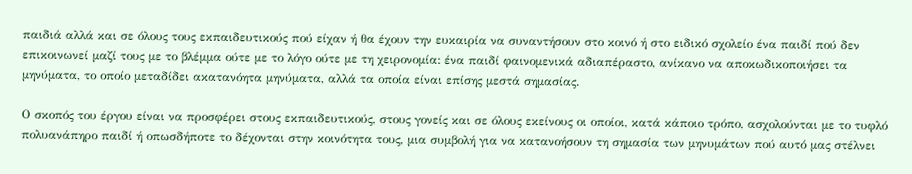παιδιά αλλά και σε όλους τους εκπαιδευτικούς πού είχαν ή θα έχουν την ευκαιρία να συναντήσουν στο κοινό ή στο ειδικό σχολείο ένα παιδί πού δεν επικοινωνεί μαζί τους με το βλέμμα ούτε με το λόγο ούτε με τη χειρονομία: ένα παιδί φαινομενικά αδιαπέραστο, ανίκανο να αποκωδικοποιήσει τα μηνύματα, το οποίο μεταδίδει ακατανόητα μηνύματα, αλλά τα οποία είναι επίσης μεστά σημασίας.

Ο σκοπός του έργου είναι να προσφέρει στους εκπαιδευτικούς, στους γονείς και σε όλους εκείνους οι οποίοι, κατά κάποιο τρόπο, ασχολούνται με το τυφλό πολυανάπηρο παιδί ή οπωσδήποτε το δέχονται στην κοινότητα τους, μια συμβολή για να κατανοήσουν τη σημασία των μηνυμάτων πού αυτό μας στέλνει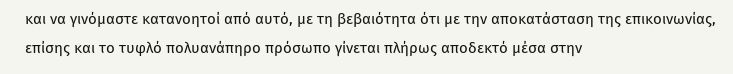και να γινόμαστε κατανοητοί από αυτό, με τη βεβαιότητα ότι με την αποκατάσταση της επικοινωνίας, επίσης και το τυφλό πολυανάπηρο πρόσωπο γίνεται πλήρως αποδεκτό μέσα στην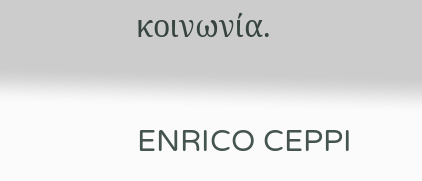κοινωνία.

ENRICO CEPPI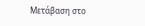Μετάβαση στο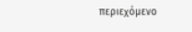περιεχόμενο